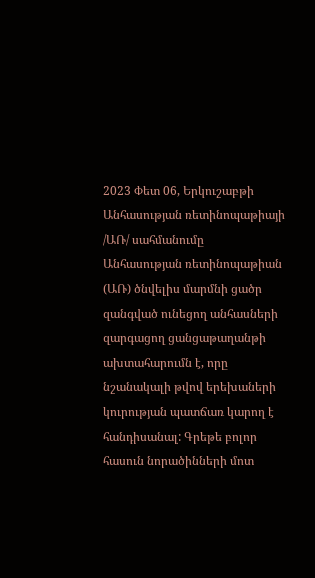2023 Փետ 06, Երկուշաբթի
Անհասության ռետինոպաթիայի /ԱՌ/ սահմանումը
Անհասության ռետինոպաթիան (ԱՌ) ծնվելիս մարմնի ցածր զանգված ունեցող անհասների զարգացող ցանցաթաղանթի ախտահարումն է, որը նշանակալի թվով երեխաների կուրության պատճառ կարող է հանդիսանալ: Գրեթե բոլոր հասուն նորածինների մոտ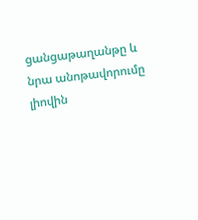ցանցաթաղանթը և նրա անոթավորումը լիովին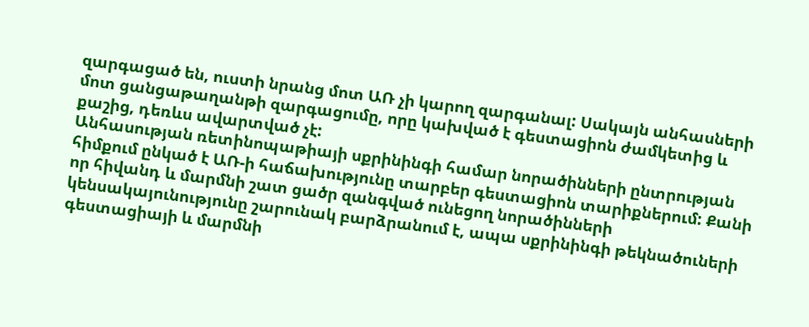զարգացած են, ուստի նրանց մոտ ԱՌ չի կարող զարգանալ: Սակայն անհասների մոտ ցանցաթաղանթի զարգացումը, որը կախված է գեստացիոն ժամկետից և քաշից, դեռևս ավարտված չէ:
Անհասության ռետինոպաթիայի սքրինինգի համար նորածինների ընտրության հիմքում ընկած է ԱՌ-ի հաճախությունը տարբեր գեստացիոն տարիքներում: Քանի որ հիվանդ և մարմնի շատ ցածր զանգված ունեցող նորածինների կենսակայունությունը շարունակ բարձրանում է, ապա սքրինինգի թեկնածուների գեստացիայի և մարմնի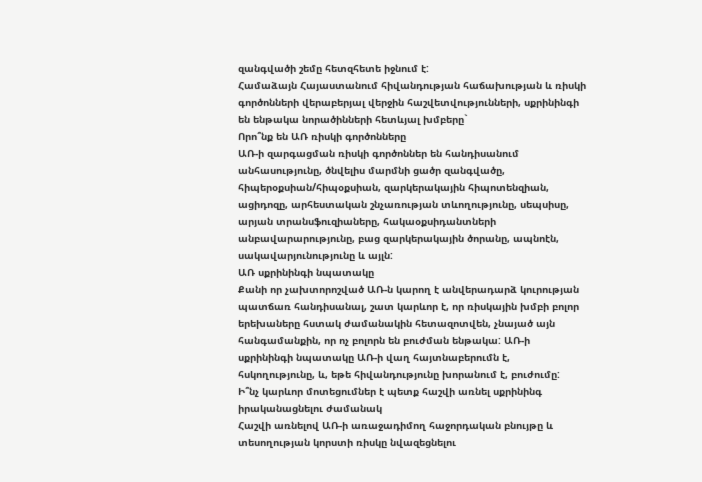զանգվածի շեմը հետզհետե իջնում է:
Համաձայն Հայաստանում հիվանդության հաճախության և ռիսկի գործոնների վերաբերյալ վերջին հաշվետվությունների, սքրինինգի են ենթակա նորածինների հետևյալ խմբերը`
Որո՞նք են ԱՌ ռիսկի գործոնները
ԱՌ-ի զարգացման ռիսկի գործոններ են հանդիսանում անհասությունը, ծնվելիս մարմնի ցածր զանգվածը, հիպերօքսիան/հիպօքսիան, զարկերակային հիպոտենզիան, ացիդոզը, արհեստական շնչառության տևողությունը, սեպսիսը, արյան տրանսֆուզիաները, հակաօքսիդանտների անբավարարությունը, բաց զարկերակային ծորանը, ապնոէն, սակավարյունությունը և այլն:
ԱՌ սքրինինգի նպատակը
Քանի որ չախտորոշված ԱՌ-ն կարող է անվերադարձ կուրության պատճառ հանդիսանալ, շատ կարևոր է, որ ռիսկային խմբի բոլոր երեխաները հստակ ժամանակին հետազոտվեն, չնայած այն հանգամանքին, որ ոչ բոլորն են բուժման ենթակա: ԱՌ-ի սքրինինգի նպատակը ԱՌ-ի վաղ հայտնաբերումն է, հսկողությունը, և, եթե հիվանդությունը խորանում է, բուժումը:
Ի՞նչ կարևոր մոտեցումներ է պետք հաշվի առնել սքրինինգ իրականացնելու ժամանակ
Հաշվի առնելով ԱՌ-ի առաջադիմող հաջորդական բնույթը և տեսողության կորստի ռիսկը նվազեցնելու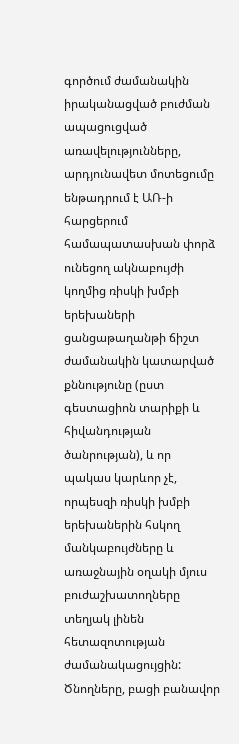գործում ժամանակին իրականացված բուժման ապացուցված առավելությունները, արդյունավետ մոտեցումը ենթադրում է ԱՌ-ի հարցերում համապատասխան փորձ ունեցող ակնաբույժի կողմից ռիսկի խմբի երեխաների ցանցաթաղանթի ճիշտ ժամանակին կատարված քննությունը (ըստ գեստացիոն տարիքի և հիվանդության ծանրության), և որ պակաս կարևոր չէ, որպեսզի ռիսկի խմբի երեխաներին հսկող մանկաբույժները և առաջնային օղակի մյուս բուժաշխատողները տեղյակ լինեն հետազոտության ժամանակացույցին: Ծնողները, բացի բանավոր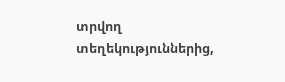տրվող տեղեկություններից,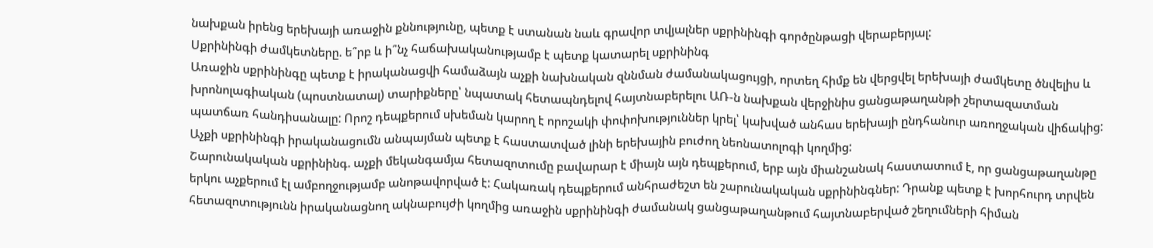նախքան իրենց երեխայի առաջին քննությունը, պետք է ստանան նաև գրավոր տվյալներ սքրինինգի գործընթացի վերաբերյալ:
Սքրինինգի ժամկետները. ե՞րբ և ի՞նչ հաճախականությամբ է պետք կատարել սքրինինգ
Առաջին սքրինինգը պետք է իրականացվի համաձայն աչքի նախնական զննման ժամանակացույցի, որտեղ հիմք են վերցվել երեխայի ժամկետը ծնվելիս և խրոնոլագիական (պոստնատալ) տարիքները՝ նպատակ հետապնդելով հայտնաբերելու ԱՌ-ն նախքան վերջինիս ցանցաթաղանթի շերտազատման պատճառ հանդիսանալը: Որոշ դեպքերում սխեման կարող է որոշակի փոփոխություններ կրել՝ կախված անհաս երեխայի ընդհանուր առողջական վիճակից: Աչքի սքրինինգի իրականացումն անպայման պետք է հաստատված լինի երեխային բուժող նեոնատոլոգի կողմից:
Շարունակական սքրինինգ. աչքի մեկանգամյա հետազոտումը բավարար է միայն այն դեպքերում, երբ այն միանշանակ հաստատում է, որ ցանցաթաղանթը երկու աչքերում էլ ամբողջությամբ անոթավորված է: Հակառակ դեպքերում անհրաժեշտ են շարունակական սքրինինգներ: Դրանք պետք է խորհուրդ տրվեն հետազոտությունն իրականացնող ակնաբույժի կողմից առաջին սքրինինգի ժամանակ ցանցաթաղանթում հայտնաբերված շեղումների հիման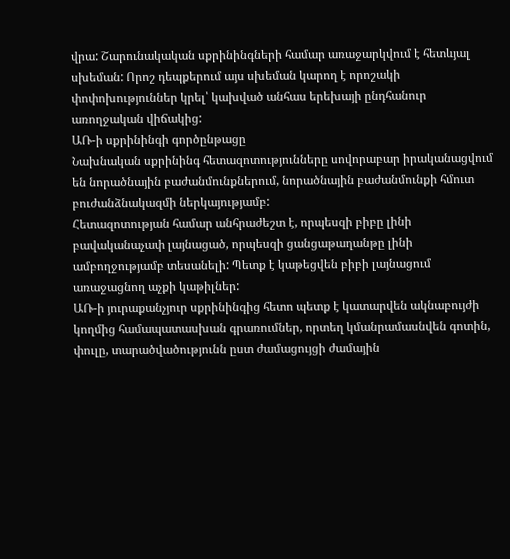վրա: Շարունակական սքրինինգների համար առաջարկվում է հետևյալ սխեման: Որոշ դեպքերում այս սխեման կարող է որոշակի փոփոխություններ կրել՝ կախված անհաս երեխայի ընդհանուր առողջական վիճակից:
ԱՌ-ի սքրինինգի գործընթացը
Նախնական սքրինինգ հետազոտությունները սովորաբար իրականացվում են նորածնային բաժանմունքներում, նորածնային բաժանմունքի հմուտ բուժանձնակազմի ներկայությամբ:
Հետազոտության համար անհրաժեշտ է, որպեսզի բիբը լինի բավականաչափ լայնացած, որպեսզի ցանցաթաղանթը լինի ամբողջությամբ տեսանելի: Պետք է կաթեցվեն բիբի լայնացում առաջացնող աչքի կաթիլներ:
ԱՌ-ի յուրաքանչյուր սքրինինգից հետո պետք է կատարվեն ակնաբույժի կողմից համապատասխան գրառումներ, որտեղ կմանրամասնվեն գոտին, փուլը, տարածվածությունն ըստ ժամացույցի ժամային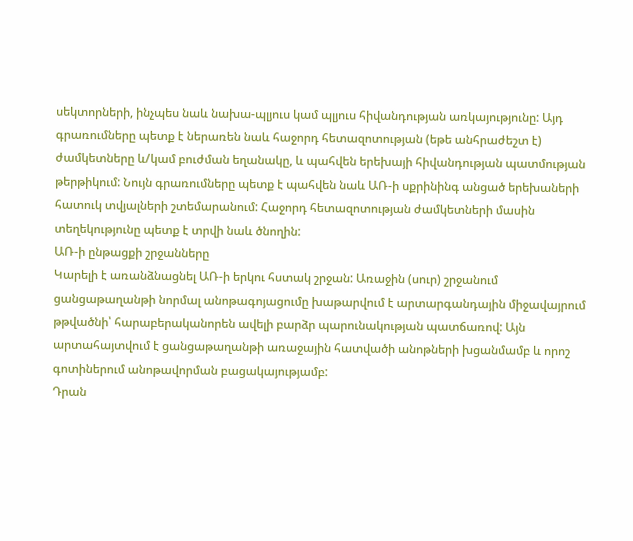սեկտորների, ինչպես նաև նախա-պլյուս կամ պլյուս հիվանդության առկայությունը: Այդ գրառումները պետք է ներառեն նաև հաջորդ հետազոտության (եթե անհրաժեշտ է) ժամկետները և/կամ բուժման եղանակը, և պահվեն երեխայի հիվանդության պատմության թերթիկում: Նույն գրառումները պետք է պահվեն նաև ԱՌ-ի սքրինինգ անցած երեխաների հատուկ տվյալների շտեմարանում: Հաջորդ հետազոտության ժամկետների մասին տեղեկությունը պետք է տրվի նաև ծնողին:
ԱՌ-ի ընթացքի շրջանները
Կարելի է առանձնացնել ԱՌ-ի երկու հստակ շրջան: Առաջին (սուր) շրջանում ցանցաթաղանթի նորմալ անոթագոյացումը խաթարվում է արտարգանդային միջավայրում թթվածնի՝ հարաբերականորեն ավելի բարձր պարունակության պատճառով: Այն արտահայտվում է ցանցաթաղանթի առաջային հատվածի անոթների խցանմամբ և որոշ գոտիներում անոթավորման բացակայությամբ:
Դրան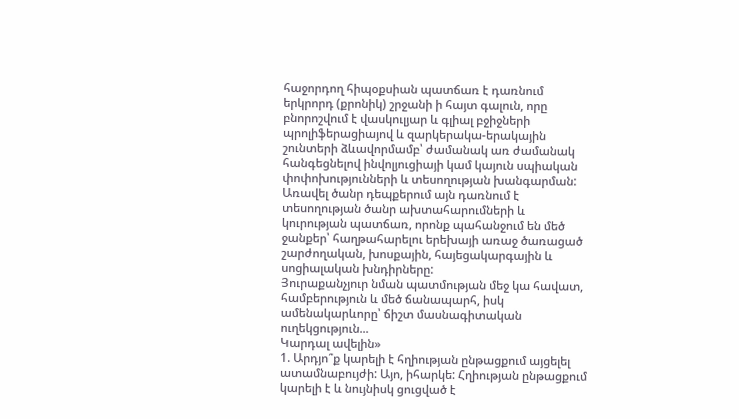հաջորդող հիպօքսիան պատճառ է դառնում երկրորդ (քրոնիկ) շրջանի ի հայտ գալուն, որը բնորոշվում է վասկուլյար և գլիալ բջիջների պրոլիֆերացիայով և զարկերակա-երակային շունտերի ձևավորմամբ՝ ժամանակ առ ժամանակ հանգեցնելով ինվոլյուցիայի կամ կայուն սպիական փոփոխությունների և տեսողության խանգարման: Առավել ծանր դեպքերում այն դառնում է տեսողության ծանր ախտահարումների և կուրության պատճառ, որոնք պահանջում են մեծ ջանքեր՝ հաղթահարելու երեխայի առաջ ծառացած շարժողական, խոսքային, հայեցակարգային և սոցիալական խնդիրները:
Յուրաքանչյուր նման պատմության մեջ կա հավատ, համբերություն և մեծ ճանապարհ, իսկ ամենակարևորը՝ ճիշտ մասնագիտական ուղեկցություն...
Կարդալ ավելին»
1. Արդյո՞ք կարելի է հղիության ընթացքում այցելել ատամնաբույժի: Այո, իհարկե: Հղիության ընթացքում կարելի է և նույնիսկ ցուցված է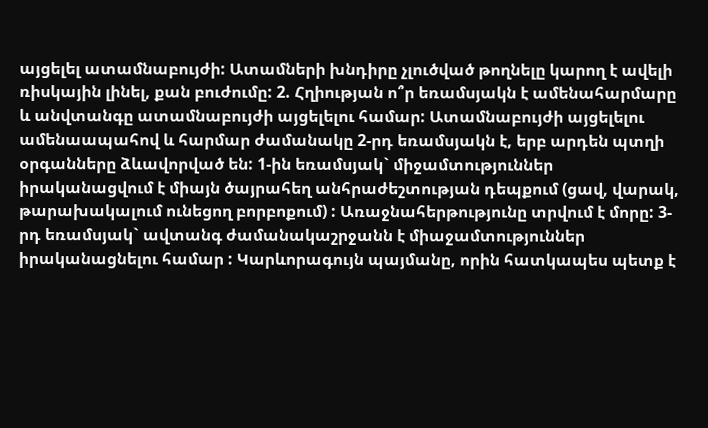այցելել ատամնաբույժի: Ատամների խնդիրը չլուծված թողնելը կարող է ավելի ռիսկային լինել, քան բուժումը: 2. Հղիության ո՞ր եռամսյակն է ամենահարմարը և անվտանգը ատամնաբույժի այցելելու համար: Ատամնաբույժի այցելելու ամենաապահով և հարմար ժամանակը 2-րդ եռամսյակն է, երբ արդեն պտղի օրգանները ձևավորված են: 1-ին եռամսյակ` միջամտություններ իրականացվում է միայն ծայրահեղ անհրաժեշտության դեպքում (ցավ, վարակ, թարախակալում ունեցող բորբոքում) : Առաջնահերթությունը տրվում է մորը: 3-րդ եռամսյակ` ավտանգ ժամանակաշրջանն է միաջամտություններ իրականացնելու համար : Կարևորագույն պայմանը, որին հատկապես պետք է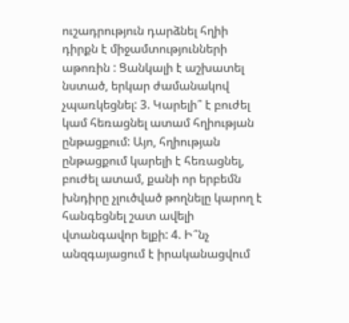ուշադրություն դարձնել հղիի դիրքն է միջամտությունների աթոռին : Ցանկալի է աշխատել նստած, երկար ժամանակով չպառկեցնել: 3. Կարելի՞ է բուժել կամ հեռացնել ատամ հղիության ընթացքում: Այո, հղիության ընթացքում կարելի է հեռացնել, բուժել ատամ, քանի որ երբեմն խնդիրը չլուծված թողնելը կարող է հանգեցնել շատ ավելի վտանգավոր ելքի: 4. Ի՞նչ անզգայացում է իրականացվում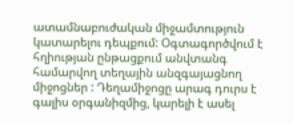ատամնաբուժական միջամտություն կատարելու դեպքում: Օգտագործվում է հղիության ընթացքում անվտանգ համարվող տեղային անզգայացնող միջոցներ : Դեղամիջոցը արագ դուրս է գալիս օրգանիզմից, կարելի է ասել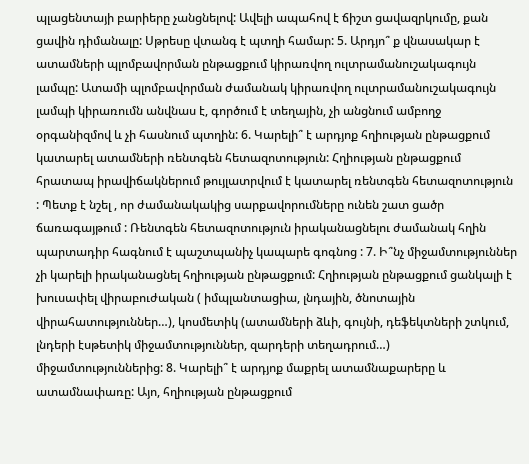պլացենտայի բարիերը չանցնելով: Ավելի ապահով է ճիշտ ցավազրկումը, քան ցավին դիմանալը: Սթրեսը վտանգ է պտղի համար: 5. Արդյո՞ ք վնասակար է ատամների պլոմբավորման ընթացքում կիրառվող ուլտրամանուշակագույն լամպը: Ատամի պլոմբավորման ժամանակ կիրառվող ուլտրամանուշակագույն լամպի կիրառումն անվնաս է, գործում է տեղային, չի անցնում ամբողջ օրգանիզմով և չի հասնում պտղին: 6. Կարելի՞ է արդյոք հղիության ընթացքում կատարել ատամների ռենտգեն հետազոտություն: Հղիության ընթացքում հրատապ իրավիճակներում թույլատրվում է կատարել ռենտգեն հետազոտություն : Պետք է նշել , որ ժամանակակից սարքավորումները ունեն շատ ցածր ճառագայթում : Ռենտգեն հետազոտություն իրականացնելու ժամանակ հղին պարտադիր հագնում է պաշտպանիչ կապարե գոգնոց : 7. Ի՞նչ միջամտություններ չի կարելի իրականացնել հղիության ընթացքում: Հղիության ընթացքում ցանկալի է խուսափել վիրաբուժական ( իմպլանտացիա, լնդային, ծնոտային վիրահատություններ…), կոսմետիկ (ատամների ձևի, գույնի, դեֆեկտների շտկում, լնդերի էսթետիկ միջամտություններ, զարդերի տեղադրում…) միջամտություններից: 8. Կարելի՞ է արդյոք մաքրել ատամնաքարերը և ատամնափառը: Այո, հղիության ընթացքում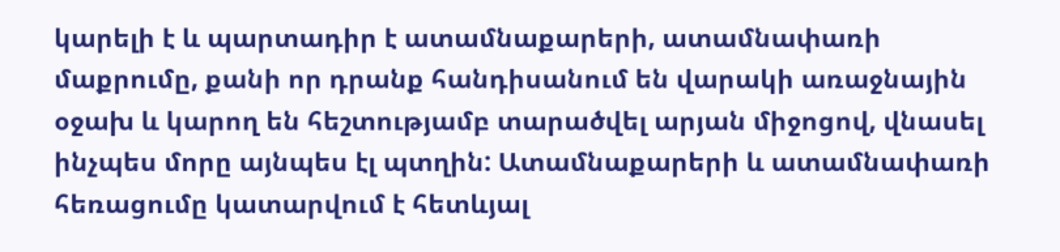կարելի է և պարտադիր է ատամնաքարերի, ատամնափառի մաքրումը, քանի որ դրանք հանդիսանում են վարակի առաջնային օջախ և կարող են հեշտությամբ տարածվել արյան միջոցով, վնասել ինչպես մորը այնպես էլ պտղին: Ատամնաքարերի և ատամնափառի հեռացումը կատարվում է հետևյալ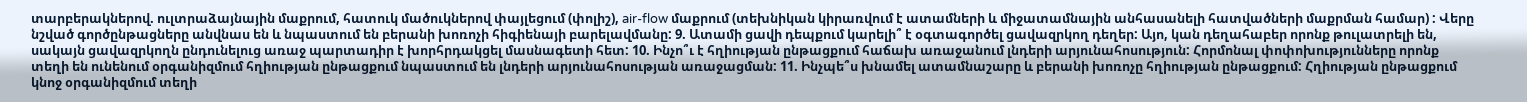տարբերակներով. ուլտրաձայնային մաքրում, հատուկ մածուկներով փայլեցում (փոլիշ), air-flow մաքրում (տեխնիկան կիրառվում է ատամների և միջատամնային անհասանելի հատվածների մաքրման համար) : Վերը նշված գործընթացները անվնաս են և նպաստում են բերանի խոռոչի հիգիենայի բարելավմանը: 9. Ատամի ցավի դեպքում կարելի՞ է օգտագործել ցավազրկող դեղեր: Այո, կան դեղահաբեր որոնք թուլատրելի են, սակայն ցավազրկողն ընդունելուց առաջ պարտադիր է խորհրդակցել մասնագետի հետ: 10. Ինչո՞ւ է հղիության ընթացքում հաճախ առաջանում լնդերի արյունահոսություն: Հորմոնալ փոփոխությունները որոնք տեղի են ունենում օրգանիզմում հղիության ընթացքում նպաստում են լնդերի արյունահոսության առաջացման: 11. Ինչպե՞ս խնամել ատամնաշարը և բերանի խոռոչը հղիության ընթացքում: Հղիության ընթացքում կնոջ օրգանիզմում տեղի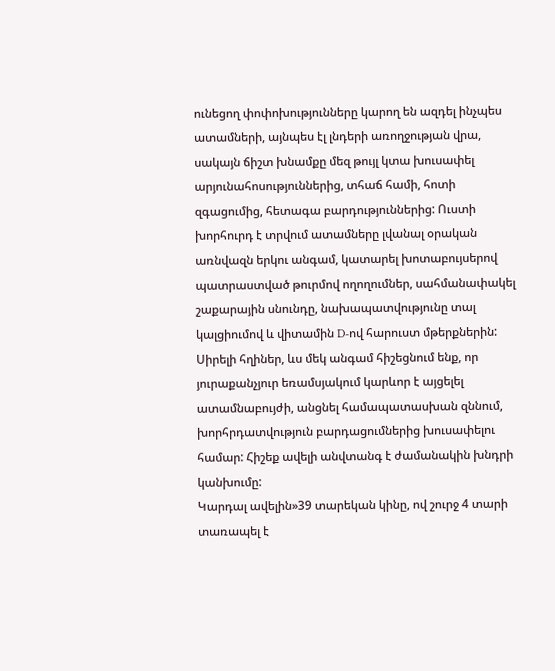ունեցող փոփոխությունները կարող են ազդել ինչպես ատամների, այնպես էլ լնդերի առողջության վրա, սակայն ճիշտ խնամքը մեզ թույլ կտա խուսափել արյունահոսություններից, տհաճ համի, հոտի զգացումից, հետագա բարդություններից: Ուստի խորհուրդ է տրվում ատամները լվանալ օրական առնվազն երկու անգամ, կատարել խոտաբույսերով պատրաստված թուրմով ողողումներ, սահմանափակել շաքարային սնունդը, նախապատվությունը տալ կալցիումով և վիտամին D-ով հարուստ մթերքներին: Սիրելի հղիներ, ևս մեկ անգամ հիշեցնում ենք, որ յուրաքանչյուր եռամսյակում կարևոր է այցելել ատամնաբույժի, անցնել համապատասխան զննում, խորհրդատվություն բարդացումներից խուսափելու համար: Հիշեք ավելի անվտանգ է ժամանակին խնդրի կանխումը:
Կարդալ ավելին»39 տարեկան կինը, ով շուրջ 4 տարի տառապել է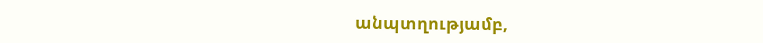անպտղությամբ,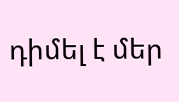դիմել է մեր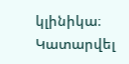կլինիկա։ Կատարվել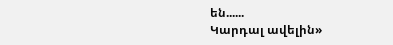են......
Կարդալ ավելին»